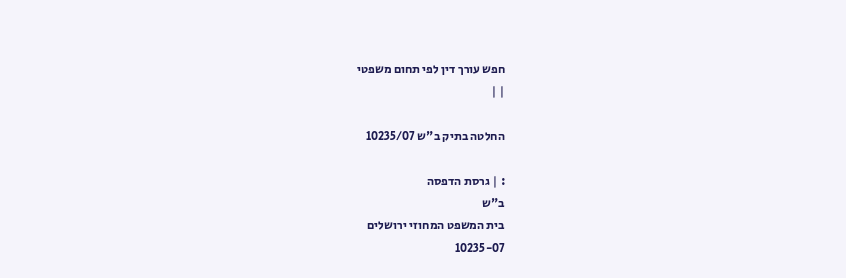חפש עורך דין לפי תחום משפטי
| |

החלטה בתיק ב"ש 10235/07

: | גרסת הדפסה
ב"ש
בית המשפט המחוזי ירושלים
10235-07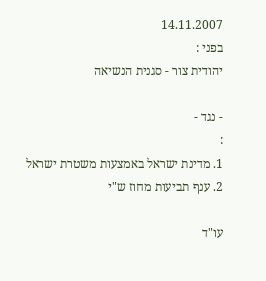14.11.2007
בפני :
יהודית צור - סגנית הנשיאה

- נגד -
:
1. מדינת ישראל באמצעות משטרת ישראל
2. ענף תביעות מחוז ש"י

עו"ד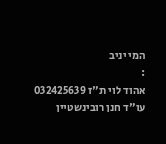המי יניב
:
אהוד לוי ת"ז 032425639
עו"ד חנן רובינשטיין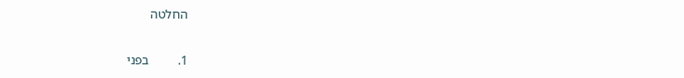החלטה


1.         בפני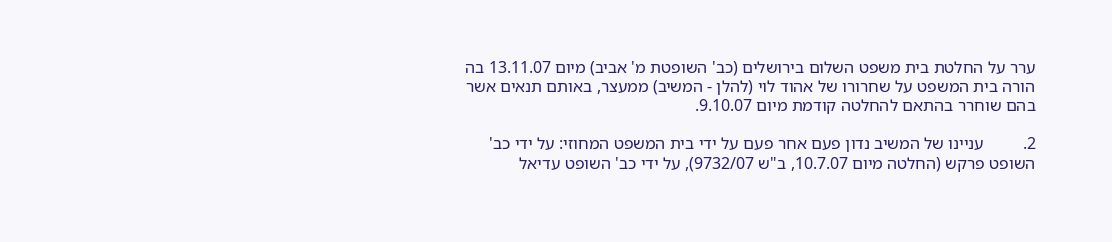ערר על החלטת בית משפט השלום בירושלים (כב' השופטת מ' אביב) מיום 13.11.07 בה הורה בית המשפט על שחרורו של אהוד לוי (להלן - המשיב) ממעצר, באותם תנאים אשר בהם שוחרר בהתאם להחלטה קודמת מיום 9.10.07.

2.         עניינו של המשיב נדון פעם אחר פעם על ידי בית המשפט המחוזי: על ידי כב' השופט פרקש (החלטה מיום 10.7.07, ב"ש 9732/07), על ידי כב' השופט עדיאל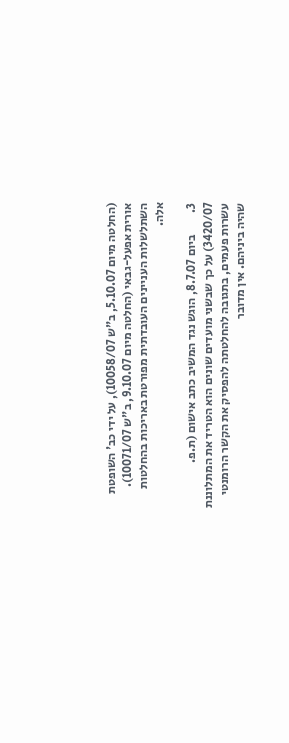(החלטה מיום 5.10.07, ב"ש 10058/07), על ידי כב' השופטת אורית אפעל-גבאי (החלטה מיום 9.10.07, ב"ש 10071/07). השתלשלות העניינים העובדתית מפורטת באריכות בהחלטות אלה.

3.         ביום 8.7.07, הוגש נגד המשיב כתב אישום (ת.פ. 3420/07) על כך שבשני מועדים שונים הוא הטריד את המתלוננת עשרות פעמים, בתגובה להחלטתה להפסיק את הקשר הרומנטי שהיה ביניהם. אין מדובר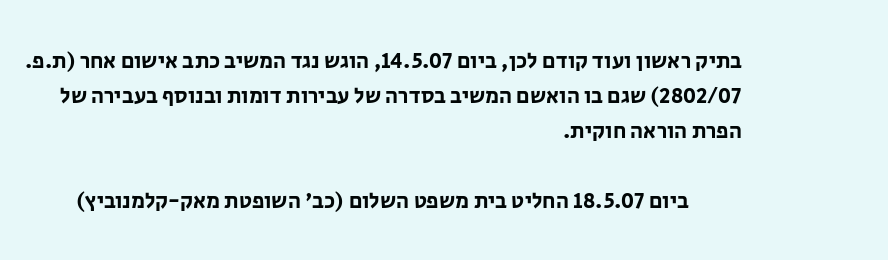בתיק ראשון ועוד קודם לכן, ביום 14.5.07, הוגש נגד המשיב כתב אישום אחר (ת.פ. 2802/07) שגם בו הואשם המשיב בסדרה של עבירות דומות ובנוסף בעבירה של הפרת הוראה חוקית.

            ביום 18.5.07 החליט בית משפט השלום (כב' השופטת מאק-קלמנוביץ)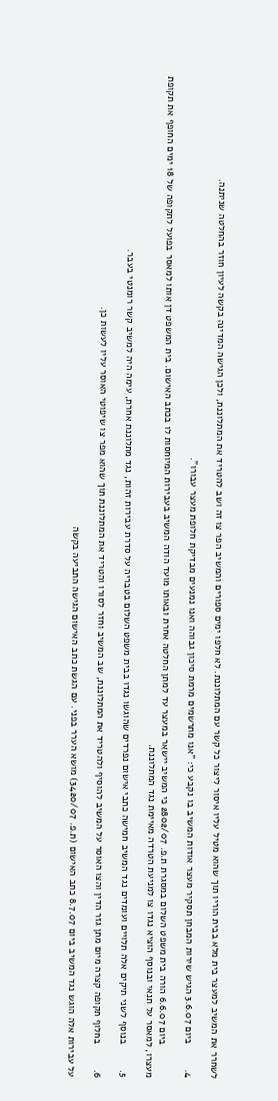לשחרר את המשיב למעצר בית מלא בבית הוריו תוך שהוא מטיל עליו איסור ליצור כל קשר עם המתלוננת. לא חלפו ימים ספורים והמשיב הפר צו זה ושב להטריד את המתלוננת, ולכן הגישה המדינה בקשה לעיון חוזר בהחלטה שניתנה.

4.         ביום 3.6.07 הגיש שירות המבחן תסקיר מעצר אודות המשיב בו נקבע כי: "אנו מתרשמים מרמת סיכון גבוהה ואנו נמנעים מבדיקת חלופת מעצר עבורו".

            ביום 6.6.07 הורה בית משפט השלום במסגרת ת.פ. 2802/07 כי המשיב יישאר במעצר עד למתן החלטה אחרת ובאותו מועד הודה המשיב בעבירות המיוחסות לו בכתב האישום. בית המשפט דן אותו למאסר בפועל לתקופה של 18 ימים החופף את תקופת מעצרו, למאסר על תנאי ובנוסף הוציא נגדו צו למניעת הטרדה מאיימת נגד המתלוננת.

5.         בנוסף לשני תיקים אלה תלויים ועומדים נגד המשיב חמישה כתבי אישום נפרדים שהוגשו נגדו בבית משפט השלום בטבריה על סדרת עבירות זהות, נגד מתלוננת אחרת, עימה היה למשיב קשר רומנטי בעבר.

6.         בחלוף תקופה קצרה מיום מתן גזר הדין והצו האוסר על המשיב להוסיף ולהטריד את המתלוננת, שב המשיב וחזר לסורו והטריד את המתלוננת תוך שהוא מפר צו שיפוטי האוסר עליו לעשות כן.

על עבירות אלה הוגש נגד המשיב ביום 8.7.07 כתב האישום (ת.פ. 3420/07) מושא הערר בפני. עם הגשת כתב האישום הגישה התביעה בקשה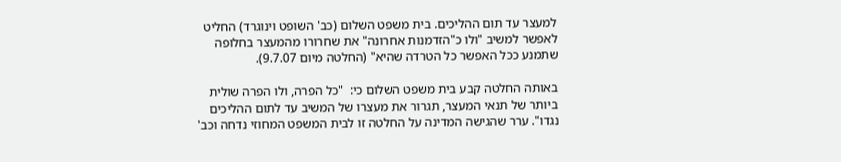למעצר עד תום ההליכים. בית משפט השלום (כב' השופט וינוגרד) החליט לאפשר למשיב "ולו כ"הזדמנות אחרונה" את שחרורו מהמעצר בחלופה שתמנע ככל האפשר כל הטרדה שהיא" (החלטה מיום 9.7.07).

באותה החלטה קבע בית משפט השלום כי:  "כל הפרה, ולו הפרה שולית ביותר של תנאי המעצר, תגרור את מעצרו של המשיב עד לתום ההליכים נגדו". ערר שהגישה המדינה על החלטה זו לבית המשפט המחוזי נדחה וכב'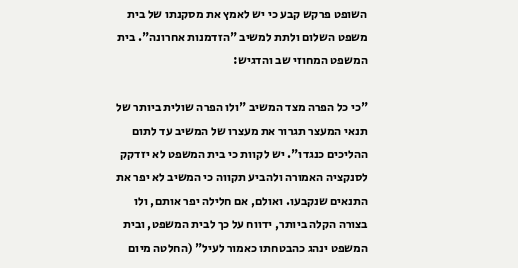השופט פרקש קבע כי יש לאמץ את מסקנתו של בית משפט השלום ולתת למשיב "הזדמנות אחרונה". בית המשפט המחוזי שב והדגיש:

"כי כל הפרה מצד המשיב "ולו הפרה שולית ביותר של תנאי המעצר תגרור את מעצרו של המשיב עד לתום ההליכים כנגדו". יש לקוות כי בית המשפט לא יזדקק לסנקציה האמורה ולהביע תקווה כי המשיב לא יפר את התנאים שנקבעו. ואולם, אם חלילה יפר אותם, ולו בצורה הקלה ביותר, ידווח על כך לבית המשפט, ובית המשפט ינהג כהבטחתו כאמור לעיל" (החלטה מיום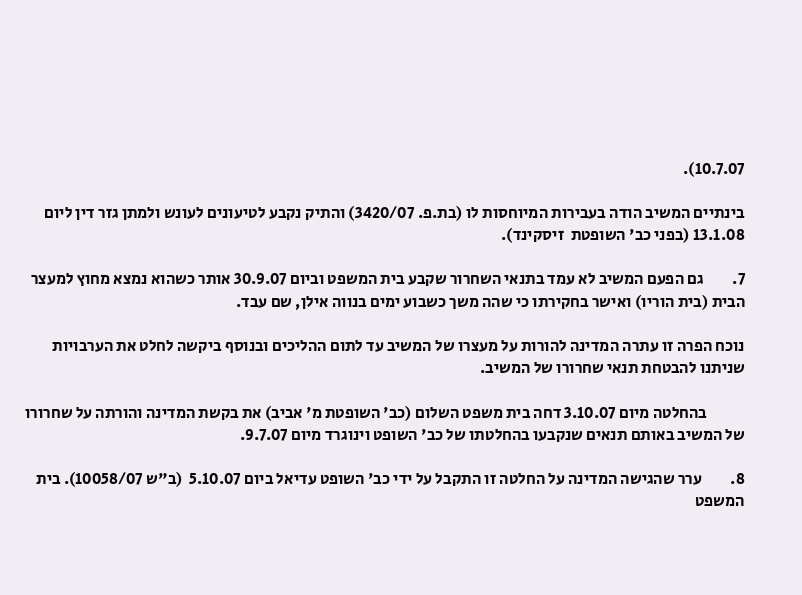10.7.07).

בינתיים המשיב הודה בעבירות המיוחסות לו (בת.פ. 3420/07) והתיק נקבע לטיעונים לעונש ולמתן גזר דין ליום 13.1.08 (בפני כב' השופטת  זיסקינד).

7.         גם הפעם המשיב לא עמד בתנאי השחרור שקבע בית המשפט וביום 30.9.07 אותר כשהוא נמצא מחוץ למעצר הבית (בית הוריו) ואישר בחקירתו כי שהה משך כשבוע ימים בנווה אילן, שם עבד.

נוכח הפרה זו עתרה המדינה להורות על מעצרו של המשיב עד לתום ההליכים ובנוסף ביקשה לחלט את הערבויות שניתנו להבטחת תנאי שחרורו של המשיב.

            בהחלטה מיום 3.10.07 דחה בית משפט השלום (כב' השופטת מ' אביב) את בקשת המדינה והורתה על שחרורו של המשיב באותם תנאים שנקבעו בהחלטתו של כב' השופט וינוגרד מיום 9.7.07.

8.         ערר שהגישה המדינה על החלטה זו התקבל על ידי כב' השופט עדיאל ביום 5.10.07  (ב"ש 10058/07). בית המשפט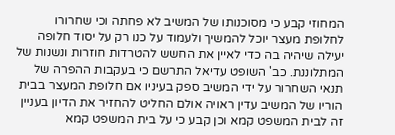המחוזי קבע כי מסוכנותו של המשיב לא פחתה וכי שחרורו לחלופת מעצר יוכל להמשיך ולעמוד על כנו רק על יסוד חלופה יעילה שיהיה בה כדי לאיין את החשש להטרדות חוזרות ונשנות של המתלוננת. כב' השופט עדיאל התרשם כי בעקבות ההפרה של תנאי השחרור על ידי המשיב ספק בעיניו אם חלופת המעצר בבית הוריו של המשיב עדין ראויה אולם החליט להחזיר את הדיון בעניין זה לבית המשפט קמא וכן קבע כי על בית המשפט קמא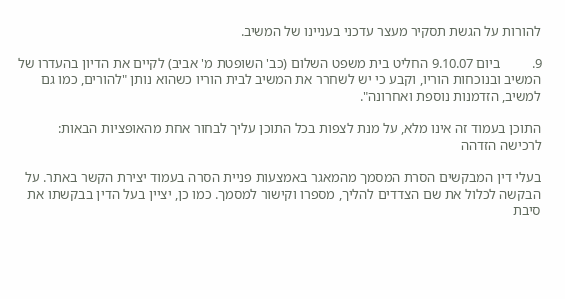להורות על הגשת תסקיר מעצר עדכני בעניינו של המשיב.

9.         ביום 9.10.07 החליט בית משפט השלום (כב' השופטת מ' אביב) לקיים את הדיון בהעדרו של המשיב ובנוכחות הוריו, וקבע כי יש לשחרר את המשיב לבית הוריו כשהוא נותן "להורים, כמו גם למשיב, הזדמנות נוספת ואחרונה".

התוכן בעמוד זה אינו מלא, על מנת לצפות בכל התוכן עליך לבחור אחת מהאופציות הבאות:
לרכישה הזדהה

בעלי דין המבקשים הסרת המסמך מהמאגר באמצעות פניית הסרה בעמוד יצירת הקשר באתר. על הבקשה לכלול את שם הצדדים להליך, מספרו וקישור למסמך. כמו כן, יציין בעל הדין בבקשתו את סיבת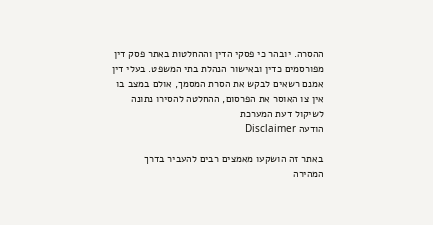ההסרה. יובהר כי פסקי הדין וההחלטות באתר פסק דין מפורסמים כדין ובאישור הנהלת בתי המשפט. בעלי דין אמנם רשאים לבקש את הסרת המסמך, אולם במצב בו אין צו האוסר את הפרסום, ההחלטה להסירו נתונה לשיקול דעת המערכת
הודעה Disclaimer

באתר זה הושקעו מאמצים רבים להעביר בדרך המהירה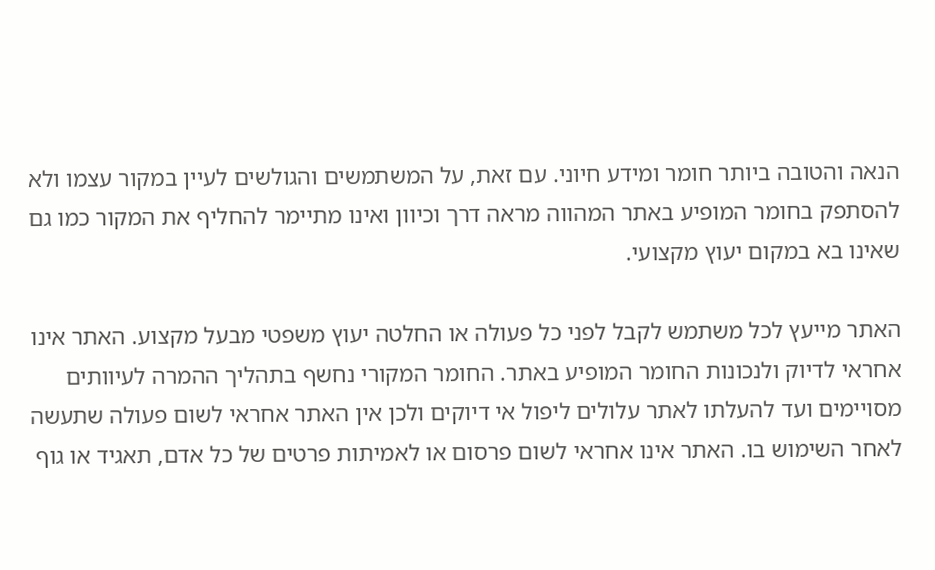הנאה והטובה ביותר חומר ומידע חיוני. עם זאת, על המשתמשים והגולשים לעיין במקור עצמו ולא להסתפק בחומר המופיע באתר המהווה מראה דרך וכיוון ואינו מתיימר להחליף את המקור כמו גם שאינו בא במקום יעוץ מקצועי.

האתר מייעץ לכל משתמש לקבל לפני כל פעולה או החלטה יעוץ משפטי מבעל מקצוע. האתר אינו אחראי לדיוק ולנכונות החומר המופיע באתר. החומר המקורי נחשף בתהליך ההמרה לעיוותים מסויימים ועד להעלתו לאתר עלולים ליפול אי דיוקים ולכן אין האתר אחראי לשום פעולה שתעשה לאחר השימוש בו. האתר אינו אחראי לשום פרסום או לאמיתות פרטים של כל אדם, תאגיד או גוף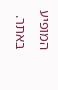המופיע באתר.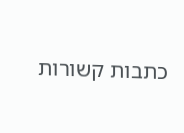כתבות קשורות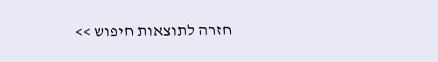חזרה לתוצאות חיפוש >>